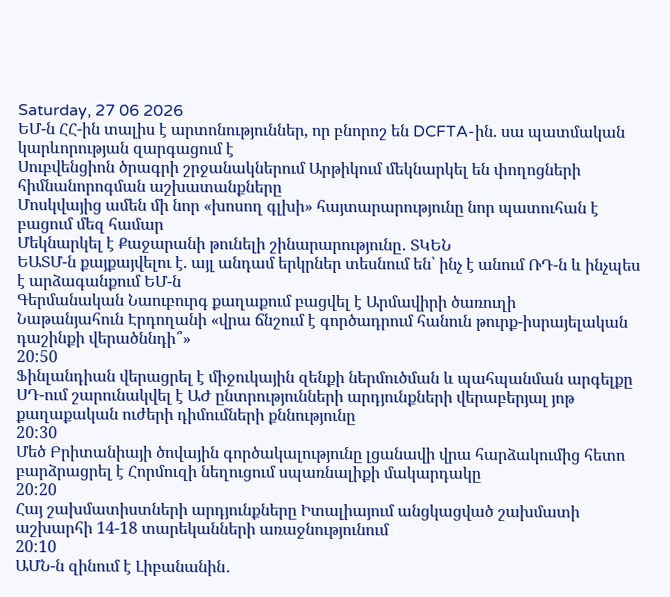Saturday, 27 06 2026
ԵՄ-ն ՀՀ-ին տալիս է արտոնություններ, որ բնորոշ են DCFTA-ին. սա պատմական կարևորության զարգացում է
Սուբվենցիոն ծրագրի շրջանակներում Արթիկում մեկնարկել են փողոցների հիմնանորոգման աշխատանքները
Մոսկվայից ամեն մի նոր «խոսող գլխի» հայտարարությունը նոր պատուհան է բացում մեզ համար
Մեկնարկել է Քաջարանի թունելի շինարարությունը․ ՏԿԵՆ
ԵԱՏՄ-ն քայքայվելու է. այլ անդամ երկրներ տեսնում են՝ ինչ է անում ՌԴ-ն և ինչպես է արձագանքում ԵՄ-ն
Գերմանական Նաուբուրգ քաղաքում բացվել է Արմավիրի ծառուղի
Նաթանյահուն Էրդողանի «վրա ճնշում է գործադրում հանուն թուրք-իսրայելական դաշինքի վերածննդի՞»
20:50
Ֆինլանդիան վերացրել է միջուկային զենքի ներմուծման և պահպանման արգելքը
ՍԴ-ում շարունակվել է ԱԺ ընտրությունների արդյունքների վերաբերյալ յոթ քաղաքական ուժերի դիմումների քննությունը
20:30
Մեծ Բրիտանիայի ծովային գործակալությունը լցանավի վրա հարձակումից հետո բարձրացրել է Հորմուզի նեղուցում սպառնալիքի մակարդակը
20:20
Հայ շախմատիստների արդյունքները Իտալիայում անցկացված շախմատի աշխարհի 14-18 տարեկանների առաջնությունում
20:10
ԱՄՆ-ն զինում է Լիբանանին․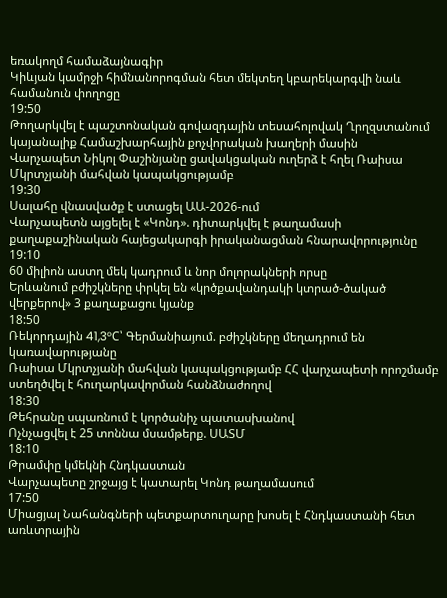եռակողմ համաձայնագիր
Կիևյան կամրջի հիմնանորոգման հետ մեկտեղ կբարեկարգվի նաև համանուն փողոցը
19:50
Թողարկվել է պաշտոնական գովազդային տեսահոլովակ Ղրղզստանում կայանալիք Համաշխարհային քոչվորական խաղերի մասին
Վարչապետ Նիկոլ Փաշինյանը ցավակցական ուղերձ է հղել Ռաիսա Մկրտչյանի մահվան կապակցությամբ
19:30
Սալահը վնասվածք է ստացել ԱԱ-2026-ում
Վարչապետն այցելել է «Կոնդ». դիտարկվել է թաղամասի քաղաքաշինական հայեցակարգի իրականացման հնարավորությունը
19:10
60 միլիոն աստղ մեկ կադրում և նոր մոլորակների որսը
Երևանում բժիշկները փրկել են «կրծքավանդակի կտրած-ծակած վերքերով» 3 քաղաքացու կյանք
18:50
Ռեկորդային 41,3°C՝ Գերմանիայում. բժիշկները մեղադրում են կառավարությանը
Ռաիսա Մկրտչյանի մահվան կապակցությամբ ՀՀ վարչապետի որոշմամբ ստեղծվել է հուղարկավորման հանձնաժողով
18:30
Թեհրանը սպառնում է կործանիչ պատասխանով
Ոչնչացվել է 25 տոննա մսամթերք. ՍԱՏՄ
18:10
Թրամփը կմեկնի Հնդկաստան
Վարչապետը շրջայց է կատարել Կոնդ թաղամասում
17:50
Միացյալ Նահանգների պետքարտուղարը խոսել է Հնդկաստանի հետ առևտրային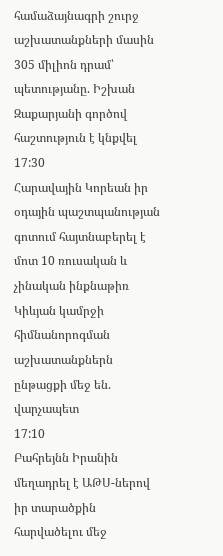համաձայնագրի շուրջ աշխատանքների մասին
305 միլիոն դրամ՝ պետությանը. Իշխան Զաքարյանի գործով հաշտություն է կնքվել
17:30
Հարավային Կորեան իր օդային պաշտպանության գոտում հայտնաբերել է մոտ 10 ռուսական և չինական ինքնաթիռ
Կիևյան կամրջի հիմնանորոգման աշխատանքներն ընթացքի մեջ են. վարչապետ
17:10
Բահրեյնն Իրանին մեղադրել է ԱԹՍ-ներով իր տարածքին հարվածելու մեջ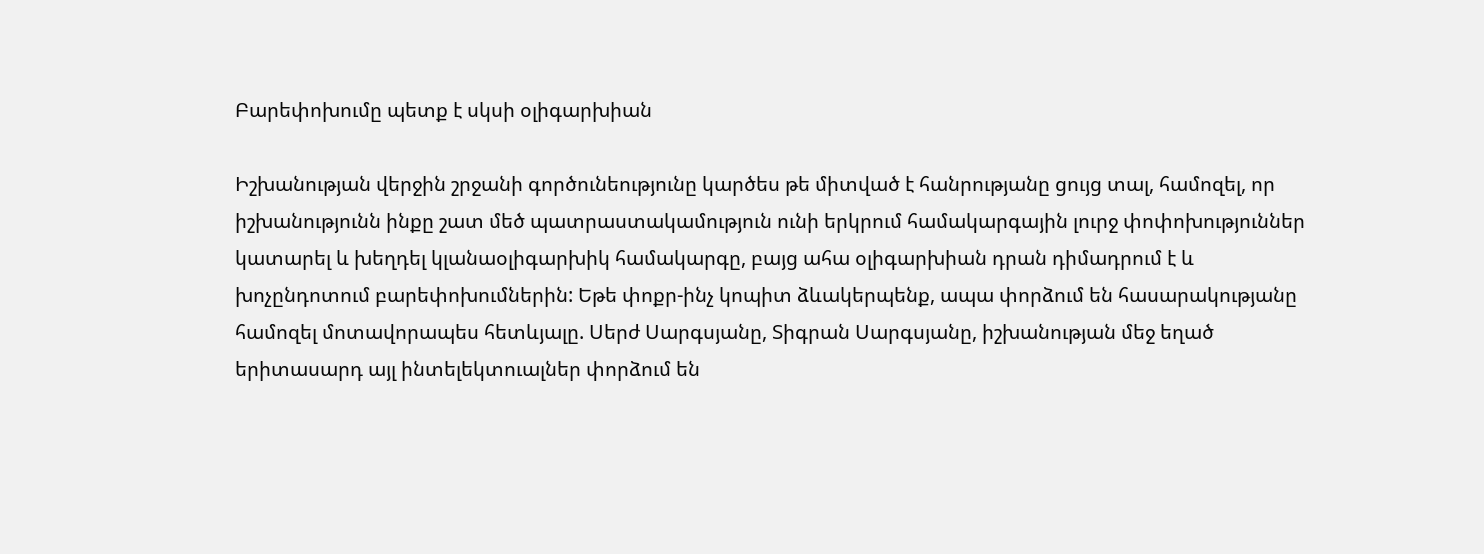Բարեփոխումը պետք է սկսի օլիգարխիան

Իշխանության վերջին շրջանի գործունեությունը կարծես թե միտված է հանրությանը ցույց տալ, համոզել, որ իշխանությունն ինքը շատ մեծ պատրաստակամություն ունի երկրում համակարգային լուրջ փոփոխություններ կատարել և խեղդել կլանաօլիգարխիկ համակարգը, բայց ահա օլիգարխիան դրան դիմադրում է և խոչընդոտում բարեփոխումներին: Եթե փոքր-ինչ կոպիտ ձևակերպենք, ապա փորձում են հասարակությանը համոզել մոտավորապես հետևյալը. Սերժ Սարգսյանը, Տիգրան Սարգսյանը, իշխանության մեջ եղած երիտասարդ այլ ինտելեկտուալներ փորձում են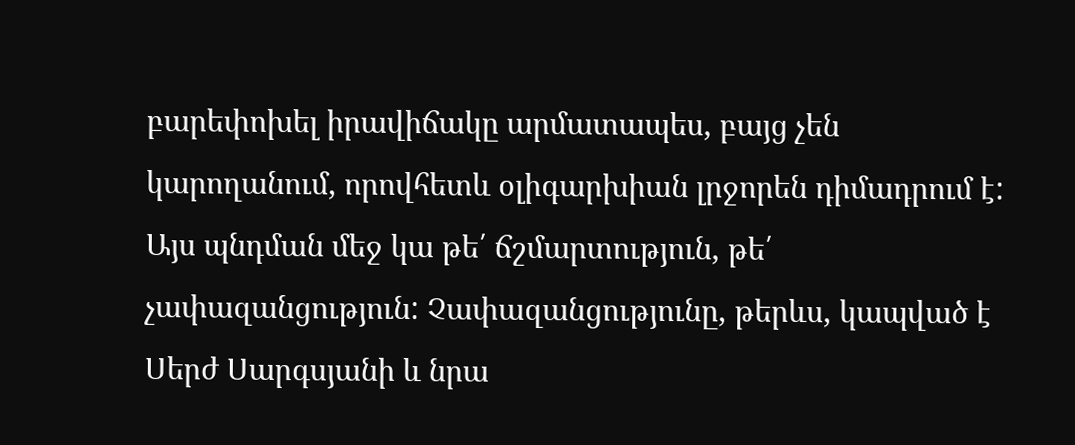բարեփոխել իրավիճակը արմատապես, բայց չեն կարողանում, որովհետև օլիգարխիան լրջորեն դիմադրում է: Այս պնդման մեջ կա թե՛ ճշմարտություն, թե՛ չափազանցություն: Չափազանցությունը, թերևս, կապված է Սերժ Սարգսյանի և նրա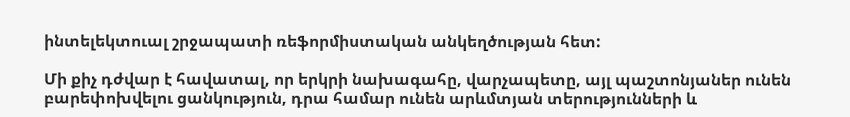ինտելեկտուալ շրջապատի ռեֆորմիստական անկեղծության հետ:

Մի քիչ դժվար է հավատալ, որ երկրի նախագահը, վարչապետը, այլ պաշտոնյաներ ունեն բարեփոխվելու ցանկություն, դրա համար ունեն արևմտյան տերությունների և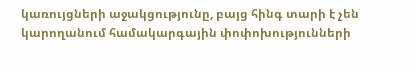կառույցների աջակցությունը, բայց հինգ տարի է չեն կարողանում համակարգային փոփոխությունների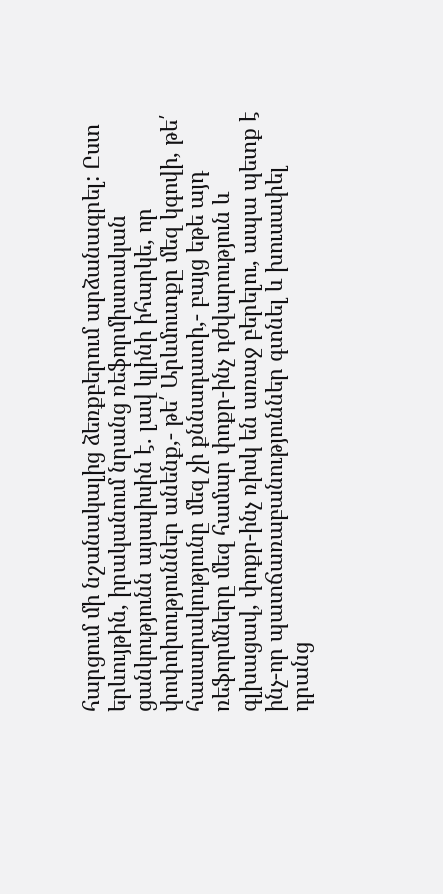հարցում մի նշանակալից ձեռքբերում արձանագրել: Ըստ երևույթին, իրականում նրանց ռեֆորմիստական ցանկությունն այսպիսին է. լավ կլինի իհարկե, որ փոփոխություններ անենք,- թե՛ Արևմուտքը մեզ կգովի, թե՛ հասարակությունը մեզ չի քննադատի,- բայց եթե այդ ռեֆորմները մեզ համար փոքր-ինչ դժվարություն և գլխացավ, փոքր-ինչ ռիսկ են առաջ բերելու, ապա պետք է ինչ-որ պատճառաբանություններ գտնել և խուսափել դրանց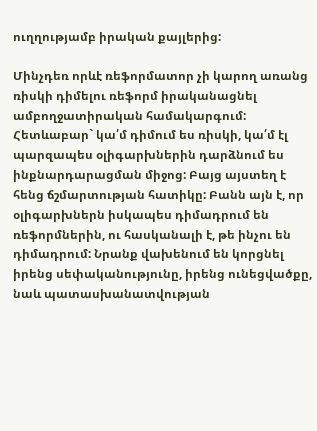ուղղությամբ իրական քայլերից:

Մինչդեռ որևէ ռեֆորմատոր չի կարող առանց ռիսկի դիմելու ռեֆորմ իրականացնել ամբողջատիրական համակարգում: Հետևաբար` կա՛մ դիմում ես ռիսկի, կա՛մ էլ պարզապես օլիգարխներին դարձնում ես ինքնարդարացման միջոց: Բայց այստեղ է հենց ճշմարտության հատիկը: Բանն այն է, որ օլիգարխներն իսկապես դիմադրում են ռեֆորմներին, ու հասկանալի է, թե ինչու են դիմադրում: Նրանք վախենում են կորցնել իրենց սեփականությունը, իրենց ունեցվածքը, նաև պատասխանատվության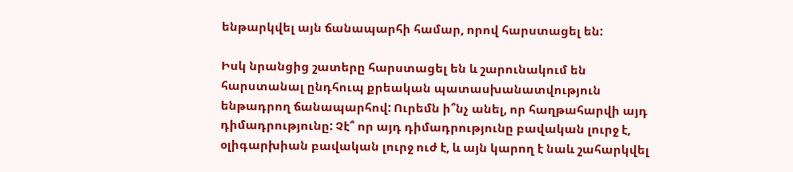ենթարկվել այն ճանապարհի համար, որով հարստացել են:

Իսկ նրանցից շատերը հարստացել են և շարունակում են հարստանալ ընդհուպ քրեական պատասխանատվություն ենթադրող ճանապարհով: Ուրեմն ի՞նչ անել, որ հաղթահարվի այդ դիմադրությունը: Չէ՞ որ այդ դիմադրությունը բավական լուրջ է, օլիգարխիան բավական լուրջ ուժ է, և այն կարող է նաև շահարկվել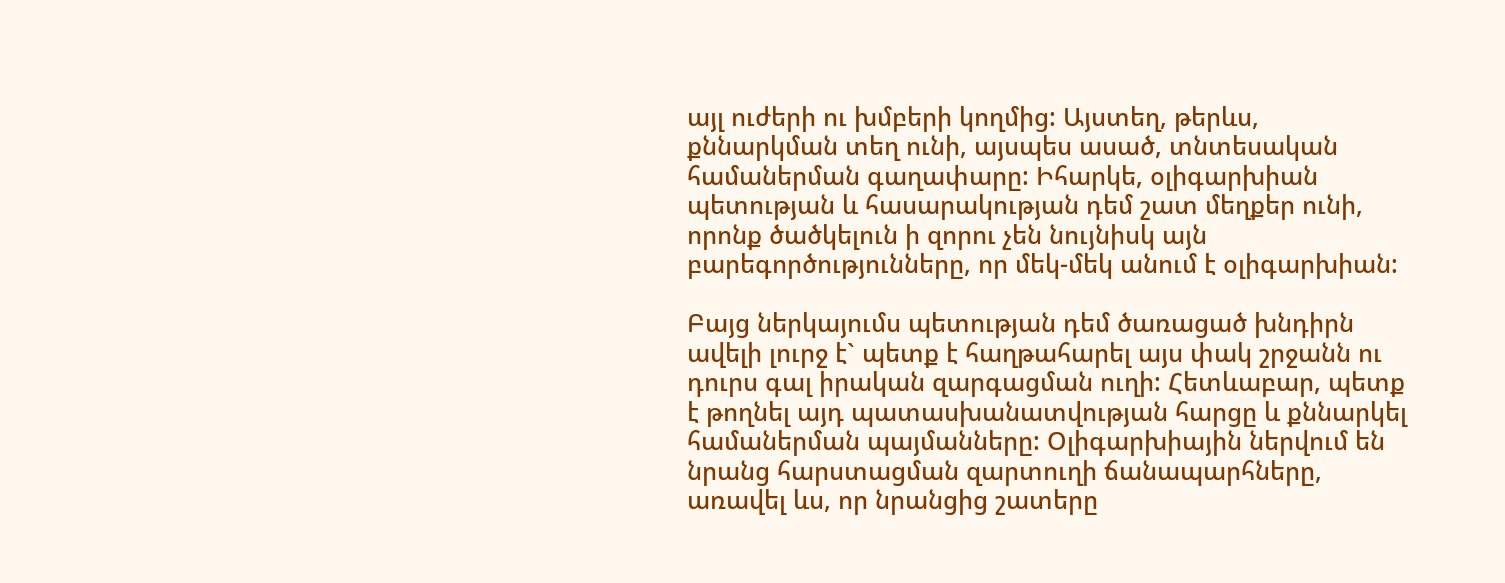այլ ուժերի ու խմբերի կողմից: Այստեղ, թերևս, քննարկման տեղ ունի, այսպես ասած, տնտեսական համաներման գաղափարը: Իհարկե, օլիգարխիան պետության և հասարակության դեմ շատ մեղքեր ունի, որոնք ծածկելուն ի զորու չեն նույնիսկ այն բարեգործությունները, որ մեկ-մեկ անում է օլիգարխիան:

Բայց ներկայումս պետության դեմ ծառացած խնդիրն ավելի լուրջ է` պետք է հաղթահարել այս փակ շրջանն ու դուրս գալ իրական զարգացման ուղի: Հետևաբար, պետք է թողնել այդ պատասխանատվության հարցը և քննարկել համաներման պայմանները: Օլիգարխիային ներվում են նրանց հարստացման զարտուղի ճանապարհները, առավել ևս, որ նրանցից շատերը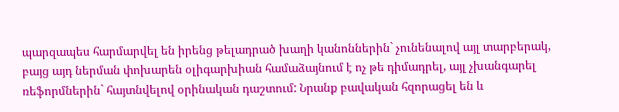պարզապես հարմարվել են իրենց թելադրած խաղի կանոններին` չունենալով այլ տարբերակ, բայց այդ ներման փոխարեն օլիգարխիան համաձայնում է ոչ թե դիմադրել, այլ չխանգարել ռեֆորմներին` հայտնվելով օրինական դաշտում: Նրանք բավական հզորացել են և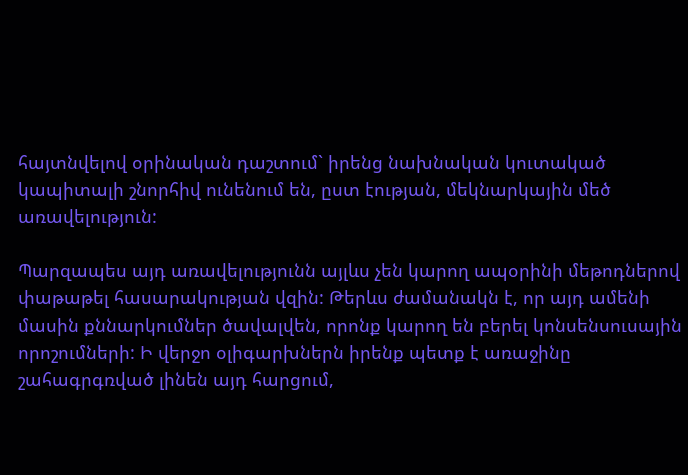հայտնվելով օրինական դաշտում` իրենց նախնական կուտակած կապիտալի շնորհիվ ունենում են, ըստ էության, մեկնարկային մեծ առավելություն:

Պարզապես այդ առավելությունն այլևս չեն կարող ապօրինի մեթոդներով փաթաթել հասարակության վզին: Թերևս ժամանակն է, որ այդ ամենի մասին քննարկումներ ծավալվեն, որոնք կարող են բերել կոնսենսուսային որոշումների: Ի վերջո օլիգարխներն իրենք պետք է առաջինը շահագրգռված լինեն այդ հարցում,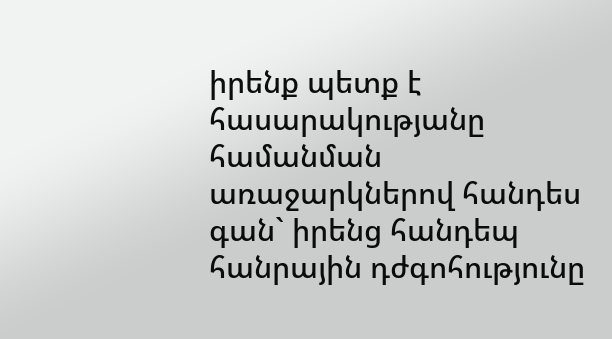իրենք պետք է հասարակությանը համանման առաջարկներով հանդես գան` իրենց հանդեպ հանրային դժգոհությունը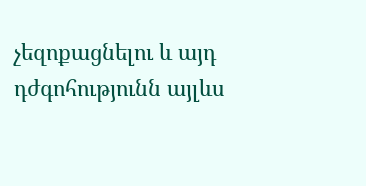չեզոքացնելու և այդ դժգոհությունն այլևս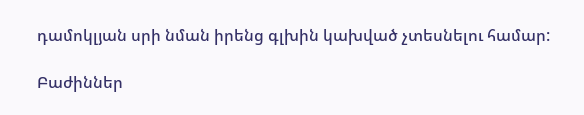դամոկլյան սրի նման իրենց գլխին կախված չտեսնելու համար:

Բաժիններ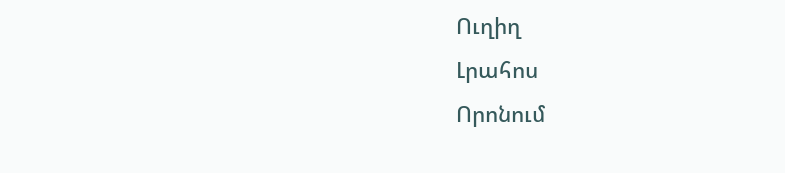Ուղիղ
Լրահոս
Որոնում